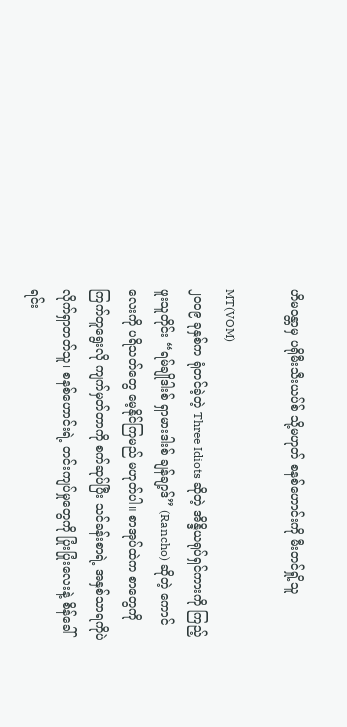ဟိမဝန္တာမှ ပရိုမီးသီးယပ်စ် သို့မဟုတ် စနစ်ဟောင်းကို မီးတင်ရှို့သူ

MT(VOM)
၂၀၀၉ ခုနှစ်က ရုံတင်ခဲ့တဲ့ Three Idiots ဆိုတဲ့ အိန္ဒိယရုပ်ရှင်ကားကို ကြည့်ဖူးသူတိုင်း “ရမ်ချိုဒါးစ် ရှာမားဒါးစ် ချန်ချာ့ဒ်” (Rancho) ဆိုတဲ့ ကောင်လေးကို ပရိသတ်တွေ မေ့နိုင်ကြမည် မဟုတ်ပါ။ စာအုပ်ထဲက စာတွေကို ကြက်တူရွေးလို ကျက်မှတ်တာကို စက်ဆုပ်ပြီး သင်ခန်းစာရဲ့ အနှစ်သာရကိုပဲ လိုက်ရှာတတ်သူ၊ စနစ်ဟောင်းရဲ့ တင်းကျပ်မှုတွေကို ပြုံးပြုံးလေးနဲ့ စိန်ခေါ်ရင်း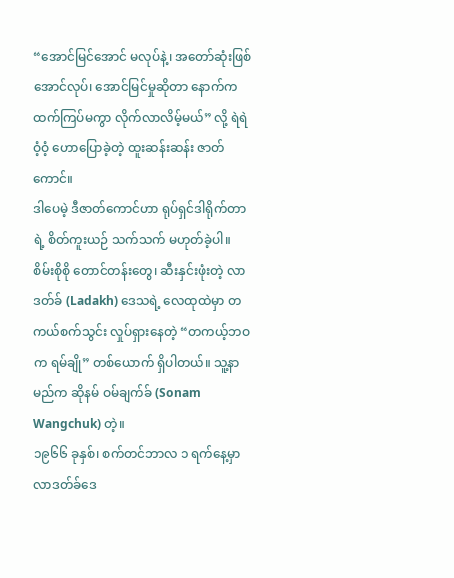“အောင်မြင်အောင် မလုပ်နဲ့၊ အတော်ဆုံးဖြစ်အောင်လုပ်၊ အောင်မြင်မှုဆိုတာ နောက်က ထက်ကြပ်မကွာ လိုက်လာလိမ့်မယ်” လို့ ရဲရဲဝံ့ဝံ့ ဟောပြောခဲ့တဲ့ ထူးဆန်းဆန်း ဇာတ်ကောင်။
ဒါပေမဲ့ ဒီဇာတ်ကောင်ဟာ ရုပ်ရှင်ဒါရိုက်တာရဲ့ စိတ်ကူးယဉ် သက်သက် မဟုတ်ခဲ့ပါ။ စိမ်းစိုစို တောင်တန်းတွေ၊ ဆီးနှင်းဖုံးတဲ့ လာဒတ်ခ် (Ladakh) ဒေသရဲ့ လေထုထဲမှာ တကယ်စက်သွင်း လှုပ်ရှားနေတဲ့ “တကယ့်ဘဝက ရမ်ချို” တစ်ယောက် ရှိပါတယ်။ သူ့နာမည်က ဆိုနမ် ဝမ်ချက်ခ် (Sonam Wangchuk) တဲ့။
၁၉၆၆ ခုနှစ်၊ စက်တင်ဘာလ ၁ ရက်နေ့မှာ လာဒတ်ခ်ဒေ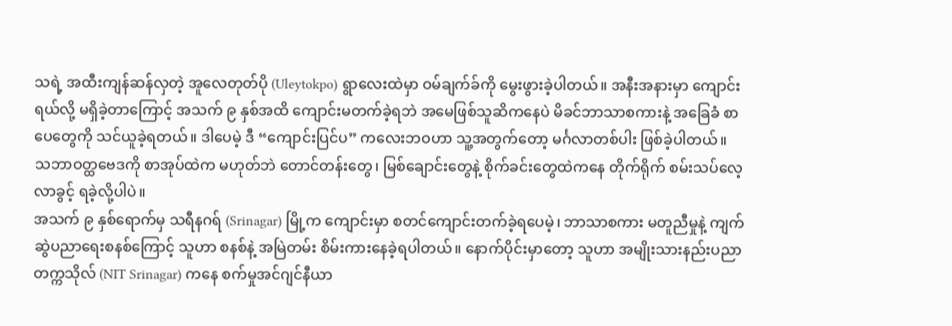သရဲ့ အထီးကျန်ဆန်လှတဲ့ အူလေတုတ်ပို (Uleytokpo) ရွာလေးထဲမှာ ဝမ်ချက်ခ်ကို မွေးဖွားခဲ့ပါတယ်။ အနီးအနားမှာ ကျောင်းရယ်လို့ မရှိခဲ့တာကြောင့် အသက် ၉ နှစ်အထိ ကျောင်းမတက်ခဲ့ရဘဲ အမေဖြစ်သူဆိကနေပဲ မိခင်ဘာသာစကားနဲ့ အခြေခံ စာပေတွေကို သင်ယူခဲ့ရတယ်။ ဒါပေမဲ့ ဒီ “ကျောင်းပြင်ပ” ကလေးဘဝဟာ သူ့အတွက်တော့ မင်္ဂလာတစ်ပါး ဖြစ်ခဲ့ပါတယ်။ သဘာဝတ္ထဗေဒကို စာအုပ်ထဲက မဟုတ်ဘဲ တောင်တန်းတွေ၊ မြစ်ချောင်းတွေနဲ့ စိုက်ခင်းတွေထဲကနေ တိုက်ရိုက် စမ်းသပ်လေ့လာခွင့် ရခဲ့လို့ပါပဲ။
အသက် ၉ နှစ်ရောက်မှ သရီနဂရ် (Srinagar) မြို့က ကျောင်းမှာ စတင်ကျောင်း‌တက်ခဲ့ရပေမဲ့၊ ဘာသာစကား မတူညီမှုနဲ့ ကျက်ဆွဲပညာရေးစနစ်ကြောင့် သူဟာ စနစ်နဲ့ အမြဲတမ်း စိမ်းကားနေခဲ့ရပါတယ်။ နောက်ပိုင်းမှာတော့ သူဟာ အမျိုးသားနည်းပညာတက္ကသိုလ် (NIT Srinagar) ကနေ စက်မှုအင်ဂျင်နီယာ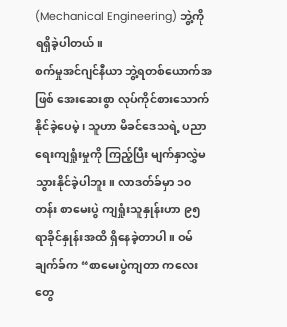(Mechanical Engineering) ဘွဲ့ကို ရရှိခဲ့ပါတယ်။
စက်မှုအင်ဂျင်နီယာ ဘွဲ့ရတစ်ယောက်အဖြစ် အေးဆေးစွာ လုပ်ကိုင်စားသောက်နိုင်ခဲ့ပေမဲ့၊ သူဟာ မိခင်ဒေသရဲ့ ပညာရေးကျရှုံးမှုကို ကြည့်ပြီး မျက်နှာလွှဲမသွားနိုင်ခဲ့ပါဘူး။ လာဒတ်ခ်မှာ ၁၀ တန်း စာမေးပွဲ ကျရှုံးသူနှုန်းဟာ ၉၅ ရာခိုင်နှုန်းအထိ ရှိနေခဲ့တာပါ။ ဝမ်ချက်ခ်က “စာမေးပွဲကျတာ ကလေးတွေ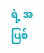ရဲ့ အပြစ်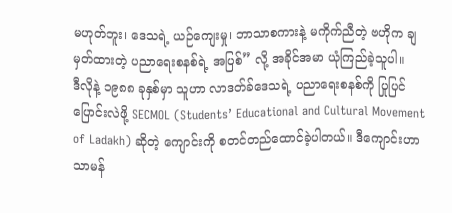မဟုတ်ဘူး၊ ဒေသရဲ့ ယဉ်ကျေးမှု၊ ဘာသာစကားနဲ့ မကိုက်ညီတဲ့ ဗဟိုက ချမှတ်ထားတဲ့ ပညာရေးစနစ်ရဲ့ အပြစ်” လို့ အခိုင်အမာ ယုံကြည်ခဲ့သူပါ။
ဒီလိုနဲ့ ၁၉၈၈ ခုနှစ်မှာ သူဟာ လာဒတ်ခ်ဒေသရဲ့ ပညာရေးစနစ်ကို ပြုပြင်ပြောင်းလဲဖို့ SECMOL (Students’ Educational and Cultural Movement of Ladakh) ဆိုတဲ့ ကျောင်းကို စတင်တည်ထောင်ခဲ့ပါတယ်။ ဒီကျောင်းဟာ သာမန်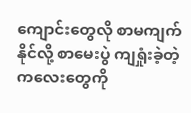ကျောင်းတွေလို စာမကျက်နိုင်လို့ စာမေးပွဲ ကျရှုံးခဲ့တဲ့ ကလေးတွေကို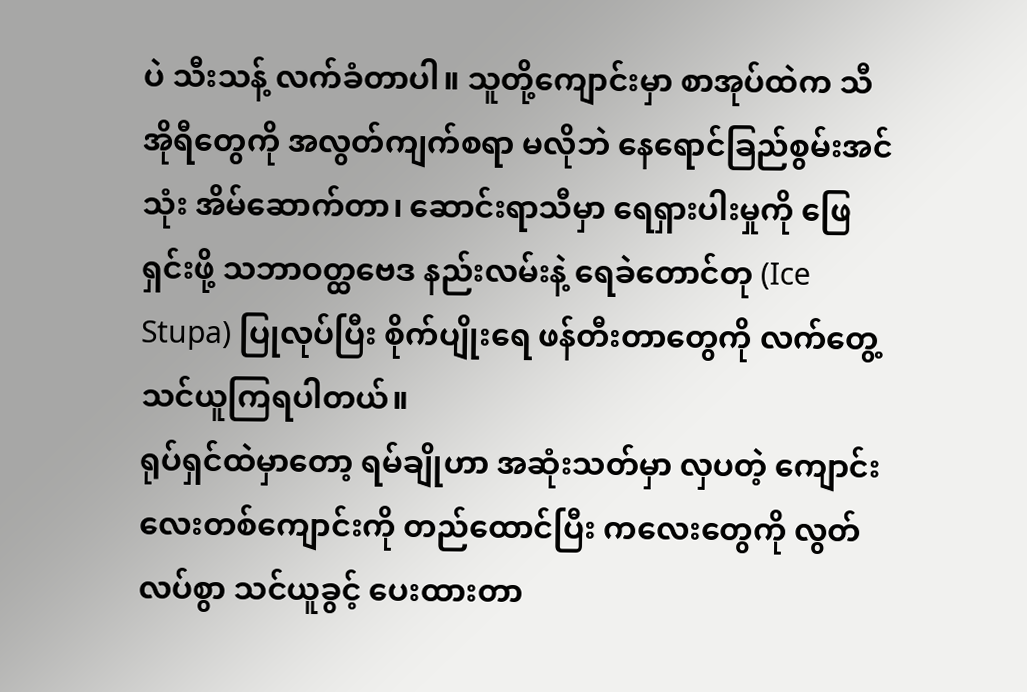ပဲ သီးသန့် လက်ခံတာပါ။ သူတို့ကျောင်းမှာ စာအုပ်ထဲက သီအိုရီတွေကို အလွတ်ကျက်စရာ မလိုဘဲ နေရောင်ခြည်စွမ်းအင်သုံး အိမ်ဆောက်တာ၊ ဆောင်းရာသီမှာ ရေရှားပါးမှုကို ဖြေရှင်းဖို့ သဘာဝတ္ထဗေဒ နည်းလမ်းနဲ့ ရေခဲတောင်တု (Ice Stupa) ပြုလုပ်ပြီး စိုက်ပျိုးရေ ဖန်တီးတာတွေကို လက်တွေ့ သင်ယူကြရပါတယ်။
ရုပ်ရှင်ထဲမှာတော့ ရမ်ချိုဟာ အဆုံးသတ်မှာ လှပတဲ့ ကျောင်းလေးတစ်ကျောင်းကို တည်ထောင်ပြီး ကလေးတွေကို လွတ်လပ်စွာ သင်ယူခွင့် ပေးထားတာ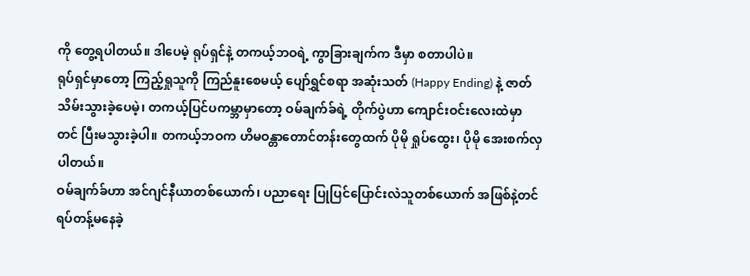ကို တွေ့ရပါတယ်။ ဒါပေမဲ့ ရုပ်ရှင်နဲ့ တကယ့်ဘဝရဲ့ ကွာခြားချက်က ဒီမှာ စတာပါပဲ။
ရုပ်ရှင်မှာတော့ ကြည့်ရှုသူကို ကြည်နူးစေမယ့် ပျော်ရွှင်စရာ အဆုံးသတ် (Happy Ending) နဲ့ ဇာတ်သိမ်းသွားခဲ့ပေမဲ့၊ တကယ့်ပြင်ပကမ္ဘာမှာတော့ ဝမ်ချက်ခ်ရဲ့ တိုက်ပွဲဟာ ကျောင်းဝင်းလေးထဲမှာတင် ပြီးမသွားခဲ့ပါ။ တကယ့်ဘဝက ဟိမဝန္တာတောင်တန်းတွေထက် ပိုမို ရှုပ်ထွေး၊ ပိုမို အေးစက်လှပါတယ်။
ဝမ်ချက်ခ်ဟာ အင်ဂျင်နီယာတစ်ယောက်၊ ပညာရေး ပြုပြင်ပြောင်းလဲသူတစ်ယောက် အဖြစ်နဲ့တင် ရပ်တန့်မနေခဲ့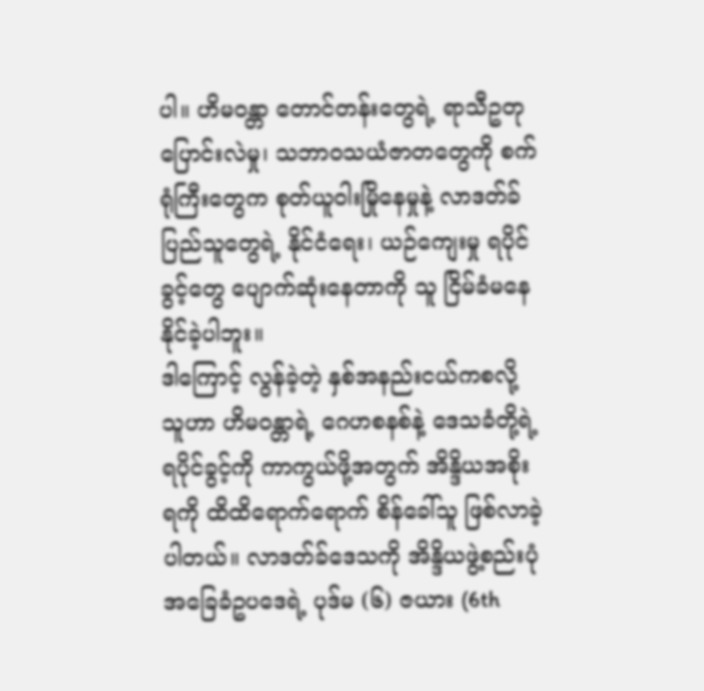ပါ။ ဟိမဝန္တာ တောင်တန်းတွေရဲ့ ရာသီဥတု ပြောင်းလဲမှု၊ သဘာဝသယံဇာတတွေကို စက်ရုံကြီးတွေက စုတ်ယူဝါးမြိုနေမှုနဲ့ လာဒတ်ခ်ပြည်သူတွေရဲ့ နိုင်ငံရေး၊ ယဉ်ကျေးမှု ရပိုင်ခွင့်တွေ ပျောက်ဆုံးနေတာကို သူ ငြိမ်ခံမနေနိုင်ခဲ့ပါဘူး။
ဒါကြောင့် လွန်ခဲ့တဲ့ နှစ်အနည်းငယ်ကစလို့ သူဟာ ဟိမဝန္တာရဲ့ ဂေဟစနစ်နဲ့ ဒေသခံတို့ရဲ့ ရပိုင်ခွင့်ကို ကာကွယ်ဖို့အတွက် အိန္ဒိယအစိုးရကို ထိထိရောက်ရောက် စိန်ခေါ်သူ ဖြစ်လာခဲ့ပါတယ်။ လာဒတ်ခ်ဒေသကို အိန္ဒိယဖွဲ့စည်းပုံအခြေခံဥပဒေရဲ့ ပုဒ်မ (၆) ဇယား (6th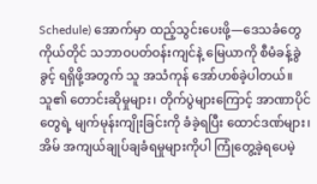Schedule) အောက်မှာ ထည့်သွင်းပေးဖို့—ဒေသခံတွေ ကိုယ်တိုင် သဘာဝပတ်ဝန်းကျင်နဲ့ မြေယာကို စီမံခန့်ခွဲခွင့် ရရှိဖို့အတွက် သူ အသံကုန် အော်ဟစ်ခဲ့ပါတယ်။
သူ၏ တောင်းဆိုမှုများ၊ တိုက်ပွဲများကြောင့် အာဏာပိုင်တွေရဲ့ မျက်မုန်းကျိုးခြင်းကို ခံခဲ့ရပြီး ထောင်ဒဏ်များ၊ အိမ် အကျယ်ချုပ်ချခံရမှုများကိုပါ ကြုံတွေ့ခဲ့ရပေမဲ့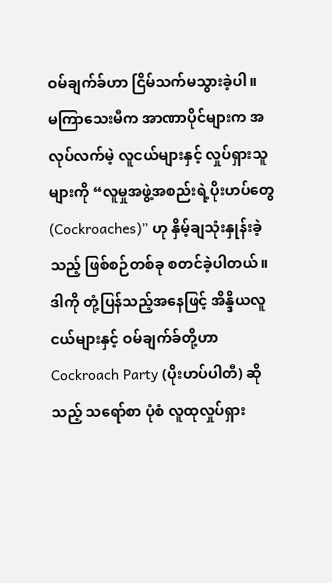ဝမ်ချက်ခ်ဟာ ငြိမ်သက်မသွားခဲ့ပါ။
မကြာသေးမီက အာဏာပိုင်များက အလုပ်လက်မဲ့ လူငယ်များနှင့် လှုပ်ရှားသူများကို “လူမှုအဖွဲ့အစည်းရဲ့ပိုးဟပ်တွေ (Cockroaches)” ဟု နှိမ့်ချသုံးနှုန်းခဲ့သည့် ဖြစ်စဉ်တစ်ခု စတင်ခဲ့ပါတယ်။ ဒါကို တုံ့ပြန်သည့်အနေဖြင့် အိန္ဒိယလူငယ်များနှင့် ဝမ်ချက်ခ်တို့ဟာ Cockroach Party (ပိုးဟပ်ပါတီ) ဆိုသည့် သရော်စာ ပုံစံ လူထုလှုပ်ရှား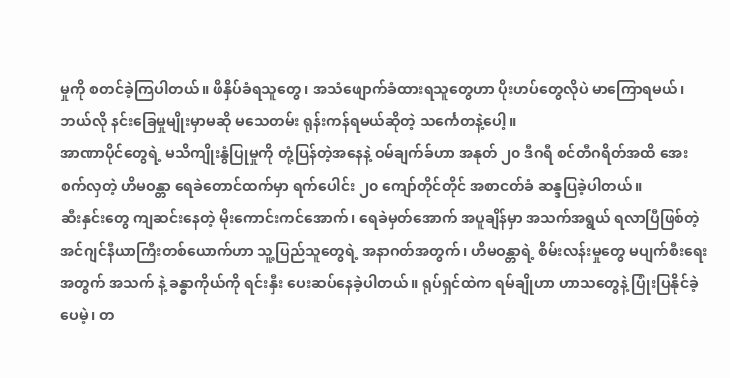မှုကို စတင်ခဲ့ကြပါတယ်။ ဖိနှိပ်ခံရသူတွေ၊ အသံဖျောက်ခံထားရသူတွေဟာ ပိုးဟပ်တွေလိုပဲ မာကြောရမယ်၊ ဘယ်လို နင်းခြေမှုမျိုးမှာမဆို မသေတမ်း ရုန်းကန်ရမယ်ဆိုတဲ့ သင်္ကေတနဲ့ပေါ့။
အာဏာပိုင်တွေရဲ့ မသိကျိုးနွံပြုမှုကို တုံ့ပြန်တဲ့အနေနဲ့ ဝမ်ချက်ခ်ဟာ အနုတ် ၂၀ ဒီဂရီ စင်တီဂရိတ်အထိ အေးစက်လှတဲ့ ဟိမဝန္တာ ရေခဲတောင်ထက်မှာ ရက်ပေါင်း ၂၀ ကျော်တိုင်တိုင် အစာငတ်ခံ ဆန္ဒပြခဲ့ပါတယ်။
ဆီးနှင်းတွေ ကျဆင်းနေတဲ့ မိုးကောင်းကင်အောက်၊ ရေခဲမှတ်အောက် အပူချိန်မှာ အသက်အရွယ် ရလာပြီဖြစ်တဲ့ အင်ဂျင်နီယာကြီးတစ်ယောက်ဟာ သူ့ပြည်သူတွေရဲ့ အနာဂတ်အတွက်၊ ဟိမဝန္တာရဲ့ စိမ်းလန်းမှုတွေ မပျက်စီးရေးအတွက် အသက် နဲ့ ခန္ဓာကိုယ်ကို ရင်းနှီး‌ ပေးဆပ်နေခဲ့ပါတယ်။ ရုပ်ရှင်ထဲက ရမ်ချိုဟာ ဟာသတွေနဲ့ ပြုံးပြနိုင်ခဲ့ပေမဲ့၊ တ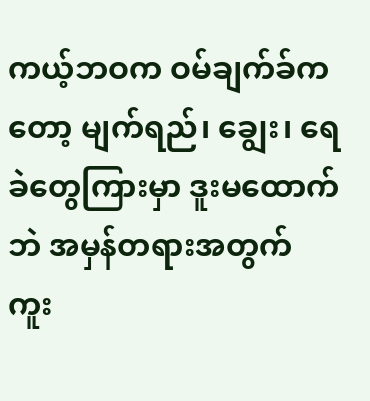ကယ့်ဘဝက ဝမ်ချက်ခ်ကတော့ မျက်ရည်၊ ချွေး၊ ရေခဲတွေကြားမှာ ဒူးမထောက်ဘဲ အမှန်တရားအတွက် ကူး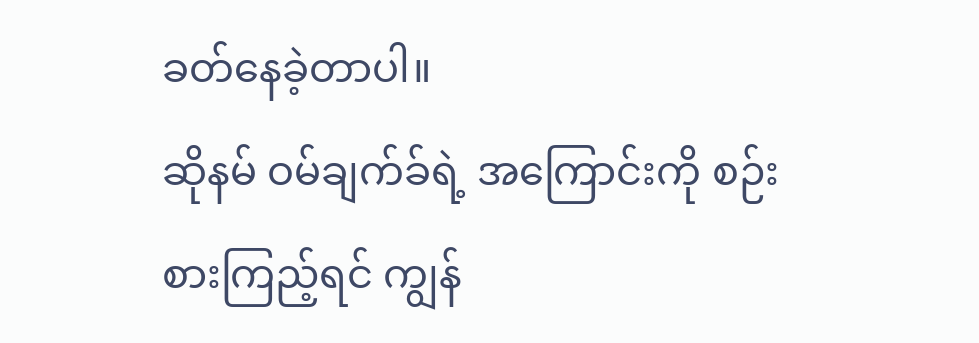ခတ်နေခဲ့တာပါ။
ဆိုနမ် ဝမ်ချက်ခ်ရဲ့ အကြောင်းကို စဉ်းစားကြည့်ရင် ကျွန်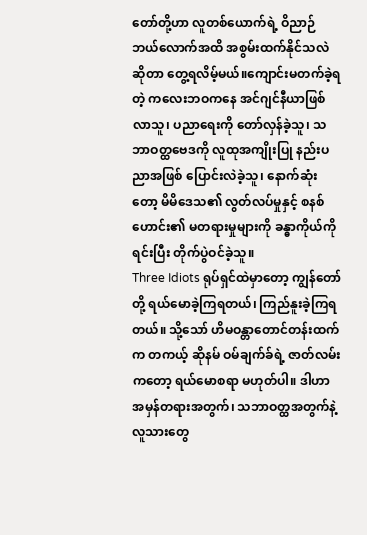တော်တို့ဟာ လူတစ်ယောက်ရဲ့ ဝိညာဉ်ဘယ်လောက်အထိ အစွမ်းထက်နိုင်သလဲဆိုတာ တွေ့ရလိမ့်မယ်။ကျောင်းမတက်ခဲ့ရတဲ့ ကလေးဘဝကနေ အင်ဂျင်နီယာဖြစ်လာသူ၊ ပညာရေးကို တော်လှန်ခဲ့သူ၊ သဘာဝတ္ထဗေဒကို လူထုအကျိုးပြု နည်းပညာအဖြစ် ပြောင်းလဲခဲ့သူ၊ နောက်ဆုံးတော့ မိမိဒေသ၏ လွတ်လပ်မှုနှင့် စနစ်ဟောင်း၏ မတရားမှုများကို ခန္ဓာကိုယ်ကို ရင်းပြီး တိုက်ပွဲဝင်ခဲ့သူ။
Three Idiots ရုပ်ရှင်ထဲမှာတော့ ကျွန်တော်တို့ ရယ်မောခဲ့ကြရတယ်၊ ကြည်နူးခဲ့ကြရတယ်။ သို့သော် ဟိမဝန္တာတောင်တန်းထက်က တကယ့် ဆိုနမ် ဝမ်ချက်ခ်ရဲ့ ဇာတ်လမ်းကတော့ ရယ်မောစရာ မဟုတ်ပါ။ ဒါဟာ အမှန်တရားအတွက်၊ သဘာဝတ္ထအတွက်နဲ့ လူသားတွေ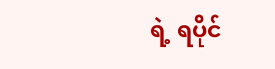ရဲ့ ရပိုင်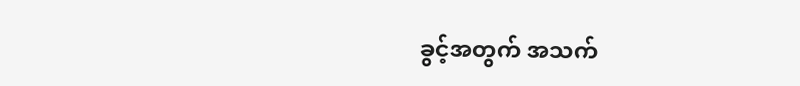ခွင့်အတွက် အသက်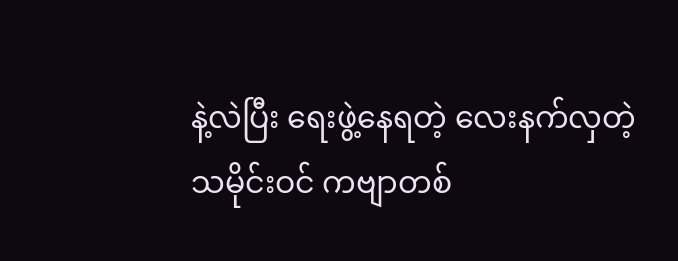နဲ့လဲပြီး ရေးဖွဲ့နေရတဲ့ လေးနက်လှတဲ့ သမိုင်းဝင် ကဗျာတစ်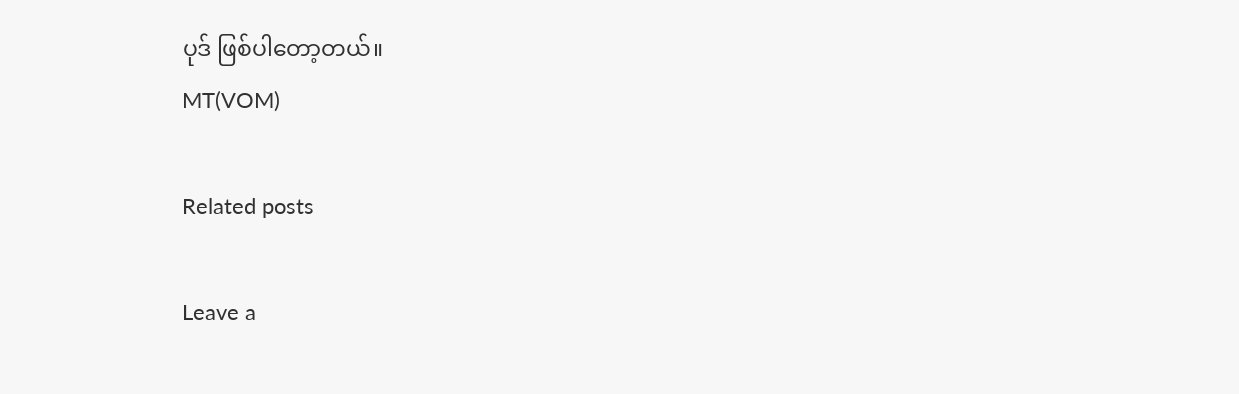ပုဒ် ဖြစ်ပါတော့တယ်။
MT(VOM)

Related posts

Leave a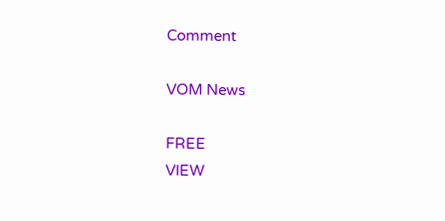Comment

VOM News

FREE
VIEW